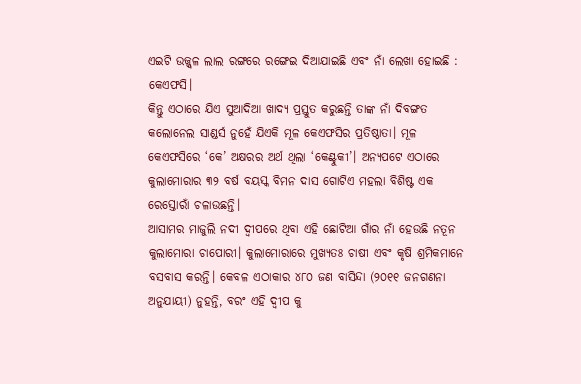ଏଇଟି ଉଜ୍ଜ୍ୱଳ ଲାଲ ରଙ୍ଗରେ ରଙ୍ଗେଇ ଦିଆଯାଇଛି ଏବଂ ନାଁ ଲେଖା ହୋଇଛି : କେଏଫସି।
କିନ୍ତୁ ଏଠାରେ ଯିଏ ସୁଆଦିଆ ଖାଦ୍ୟ ପ୍ରସ୍ତୁତ କରୁଛନ୍ତି ତାଙ୍କ ନାଁ ଦିବଙ୍ଗତ କଲୋନେଲ ସାଣ୍ଡର୍ସ ନୁହେଁ ଯିଏକି ମୂଳ କେଏଫସିର ପ୍ରତିଷ୍ଠାତା। ମୂଳ କେଏଫସିରେ ‘କେ’ ଅକ୍ଷରର ଅର୍ଥ ଥିଲା ‘କେଣ୍ଟୁକୀ’। ଅନ୍ୟପଟେ ଏଠାରେ କୁଲାମୋରାର ୩୨ ବର୍ଷ ବୟସ୍କ ବିମନ ଦାସ ଗୋଟିଏ ମହଲା ବିଶିଷ୍ଟ ଏକ ରେସ୍ତୋରାଁ ଚଳାଉଛନ୍ତି।
ଆସାମର ମାଜୁଲି ନଦୀ ଦ୍ୱୀପରେ ଥିବା ଏହି ଛୋଟିଆ ଗାଁର ନାଁ ହେଉଛି ନତୂନ କୁଲାମୋରା ଚାପୋରୀ। କୁଲାମୋରାରେ ମୁଖ୍ୟତଃ ଚାଷୀ ଏବଂ କୃଷି ଶ୍ରମିକମାନେ ବସବାସ କରନ୍ତି। କେବଳ ଏଠାକାର ୪୮୦ ଜଣ ବାସିନ୍ଦା (୨୦୧୧ ଜନଗଣନା ଅନୁଯାୟୀ) ନୁହନ୍ତି, ବରଂ ଏହି ଦ୍ୱୀପ କୁ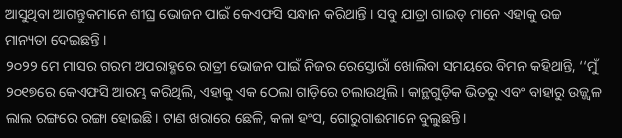ଆସୁଥିବା ଆଗନ୍ତୁକମାନେ ଶୀଘ୍ର ଭୋଜନ ପାଇଁ କେଏଫସି ସନ୍ଧାନ କରିଥାନ୍ତି । ସବୁ ଯାତ୍ରା ଗାଇଡ୍ ମାନେ ଏହାକୁ ଉଚ୍ଚ ମାନ୍ୟତା ଦେଇଛନ୍ତି ।
୨୦୨୨ ମେ ମାସର ଗରମ ଅପରାହ୍ଣରେ ରାତ୍ରୀ ଭୋଜନ ପାଇଁ ନିଜର ରେସ୍ତୋରାଁ ଖୋଲିବା ସମୟରେ ବିମନ କହିଥାନ୍ତି, ‘‘ମୁଁ ୨୦୧୭ରେ କେଏଫସି ଆରମ୍ଭ କରିଥିଲି, ଏହାକୁ ଏକ ଠେଲା ଗାଡ଼ିରେ ଚଲାଉଥିଲି। କାନ୍ଥଗୁଡ଼ିକ ଭିତରୁ ଏବଂ ବାହାରୁ ଉଜ୍ଜ୍ୱଳ ଲାଲ ରଙ୍ଗରେ ରଙ୍ଗା ହୋଇଛି। ଟାଣ ଖରାରେ ଛେଳି, କଳା ହଂସ, ଗୋରୁଗାଈମାନେ ବୁଲୁଛନ୍ତି।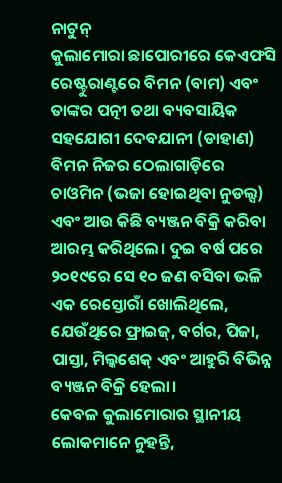ନାଟୁନ୍
କୁଲାମୋରା ଛାପୋରୀରେ କେଏଫସି ରେଷ୍ଟୁରାଣ୍ଟରେ ବିମନ (ବାମ) ଏବଂ ତାଙ୍କର ପତ୍ନୀ ତଥା ବ୍ୟବସାୟିକ ସହଯୋଗୀ ଦେବଯାନୀ (ଡାହାଣ)
ବିମନ ନିଜର ଠେଲାଗାଡ଼ିରେ ଚାଓମିନ (ଭଜା ହୋଇଥିବା ନୁଡଲ୍ସ) ଏବଂ ଆଉ କିଛି ବ୍ୟଞ୍ଜନ ବିକ୍ରି କରିବା ଆରମ୍ଭ କରିଥିଲେ। ଦୁଇ ବର୍ଷ ପରେ ୨୦୧୯ରେ ସେ ୧୦ ଜଣ ବସିବା ଭଳି ଏକ ରେସ୍ତୋରାଁ ଖୋଲିଥିଲେ, ଯେଉଁଥିରେ ଫ୍ରାଇଜ୍, ବର୍ଗର, ପିଜା, ପାସ୍ତା, ମିଲ୍କଶେକ୍ ଏବଂ ଆହୁରି ବିଭିନ୍ନ ବ୍ୟଞ୍ଜନ ବିକ୍ରି ହେଲା।
କେବଳ କୁଲାମୋରାର ସ୍ଥାନୀୟ ଲୋକମାନେ ନୁହନ୍ତି,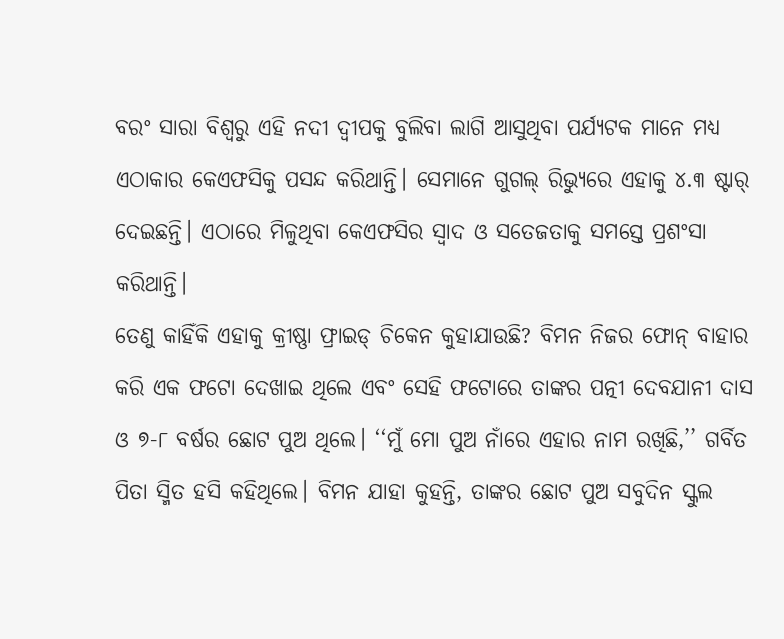ବରଂ ସାରା ବିଶ୍ୱରୁ ଏହି ନଦୀ ଦ୍ୱୀପକୁ ବୁଲିବା ଲାଗି ଆସୁଥିବା ପର୍ଯ୍ୟଟକ ମାନେ ମଧ୍ୟ ଏଠାକାର କେଏଫସିକୁ ପସନ୍ଦ କରିଥାନ୍ତି। ସେମାନେ ଗୁଗଲ୍ ରିଭ୍ୟୁରେ ଏହାକୁ ୪.୩ ଷ୍ଟାର୍ ଦେଇଛନ୍ତି। ଏଠାରେ ମିଳୁଥିବା କେଏଫସିର ସ୍ୱାଦ ଓ ସତେଜତାକୁ ସମସ୍ତେ ପ୍ରଶଂସା କରିଥାନ୍ତି।
ତେଣୁ କାହିଁକି ଏହାକୁ କ୍ରୀଷ୍ଣା ଫ୍ରାଇଡ୍ ଚିକେନ କୁହାଯାଉଛି? ବିମନ ନିଜର ଫୋନ୍ ବାହାର କରି ଏକ ଫଟୋ ଦେଖାଇ ଥିଲେ ଏବଂ ସେହି ଫଟୋରେ ତାଙ୍କର ପତ୍ନୀ ଦେବଯାନୀ ଦାସ ଓ ୭-୮ ବର୍ଷର ଛୋଟ ପୁଅ ଥିଲେ। ‘‘ମୁଁ ମୋ ପୁଅ ନାଁରେ ଏହାର ନାମ ରଖିଛି,’’ ଗର୍ବିତ ପିତା ସ୍ମିତ ହସି କହିଥିଲେ। ବିମନ ଯାହା କୁହନ୍ତି, ତାଙ୍କର ଛୋଟ ପୁଅ ସବୁଦିନ ସ୍କୁଲ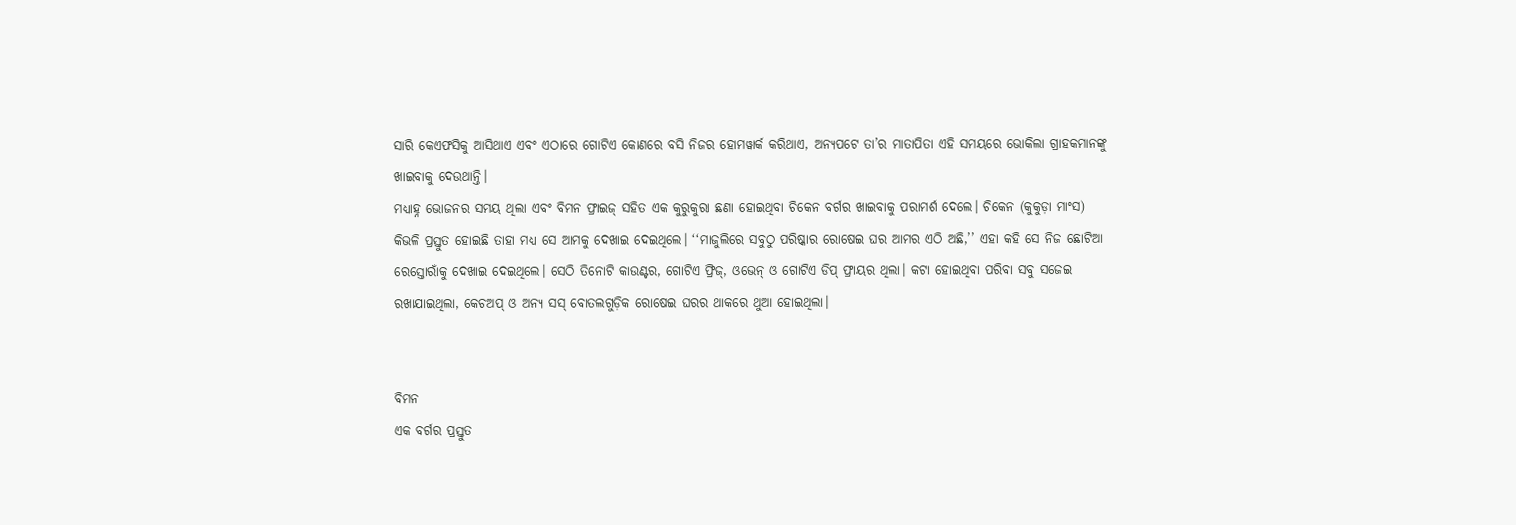ସାରି କେଏଫସିକୁ ଆସିଥାଏ ଏବଂ ଏଠାରେ ଗୋଟିଏ କୋଣରେ ବସି ନିଜର ହୋମୱାର୍କ କରିଥାଏ, ଅନ୍ୟପଟେ ତା’ର ମାତାପିତା ଏହି ସମୟରେ ଭୋକିଲା ଗ୍ରାହକମାନଙ୍କୁ ଖାଇବାକୁ ଦେଉଥାନ୍ତି।
ମଧ୍ୟାହ୍ନ ଭୋଜନର ସମୟ ଥିଲା ଏବଂ ବିମନ ଫ୍ରାଇଜ୍ ସହିତ ଏକ କୁରୁକୁରା ଛଣା ହୋଇଥିବା ଚିକେନ ବର୍ଗର ଖାଇବାକୁ ପରାମର୍ଶ ଦେଲେ। ଚିକେନ (କୁକୁଡ଼ା ମାଂସ) କିଭଳି ପ୍ରସ୍ତୁତ ହୋଇଛି ତାହା ମଧ୍ୟ ସେ ଆମକୁ ଦେଖାଇ ଦେଇଥିଲେ। ‘‘ମାଜୁଲିରେ ସବୁଠୁ ପରିଷ୍କାର ରୋଷେଇ ଘର ଆମର ଏଠି ଅଛି,’’ ଏହା କହି ସେ ନିଜ ଛୋଟିଆ ରେସ୍ତୋରାଁକୁ ଦେଖାଇ ଦେଇଥିଲେ। ସେଠି ତିନୋଟି କାଉଣ୍ଟର, ଗୋଟିଏ ଫ୍ରିଜ୍, ଓଭେନ୍ ଓ ଗୋଟିଏ ଡିପ୍ ଫ୍ରାୟର ଥିଲା। କଟା ହୋଇଥିବା ପରିବା ସବୁ ସଜେଇ ରଖାଯାଇଥିଲା, କେଚଅପ୍ ଓ ଅନ୍ୟ ସସ୍ ବୋତଲଗୁଡ଼ିକ ରୋଷେଇ ଘରର ଥାକରେ ଥୁଆ ହୋଇଥିଲା।


ବିମନ
ଏକ ବର୍ଗର ପ୍ରସ୍ତୁତ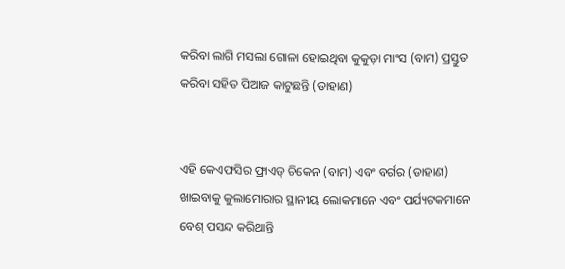କରିବା ଲାଗି ମସଲା ଗୋଳା ହୋଇଥିବା କୁକୁଡ଼ା ମାଂସ (ବାମ) ପ୍ରସ୍ତୁତ କରିବା ସହିତ ପିଆଜ କାଟୁଛନ୍ତି (ଡାହାଣ)


ଏହି କେଏଫସିର ଫ୍ରାଏଡ୍ ଚିକେନ (ବାମ) ଏବଂ ବର୍ଗର (ଡାହାଣ) ଖାଇବାକୁ କୁଲାମୋରାର ସ୍ଥାନୀୟ ଲୋକମାନେ ଏବଂ ପର୍ଯ୍ୟଟକମାନେ ବେଶ୍ ପସନ୍ଦ କରିଥାନ୍ତି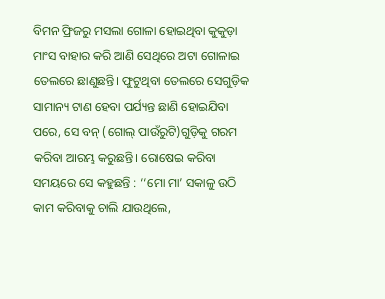ବିମନ ଫ୍ରିଜରୁ ମସଲା ଗୋଳା ହୋଇଥିବା କୁକୁଡ଼ା ମାଂସ ବାହାର କରି ଆଣି ସେଥିରେ ଅଟା ଗୋଳାଇ ତେଲରେ ଛାଣୁଛନ୍ତି। ଫୁଟୁଥିବା ତେଲରେ ସେଗୁଡ଼ିକ ସାମାନ୍ୟ ଟାଣ ହେବା ପର୍ଯ୍ୟନ୍ତ ଛାଣି ହୋଇଯିବା ପରେ, ସେ ବନ୍ (ଗୋଲ୍ ପାଉଁରୁଟି)ଗୁଡ଼ିକୁ ଗରମ କରିବା ଆରମ୍ଭ କରୁଛନ୍ତି। ରୋଷେଇ କରିବା ସମୟରେ ସେ କହୁଛନ୍ତି : ‘‘ମୋ ମା’ ସକାଳୁ ଉଠି କାମ କରିବାକୁ ଚାଲି ଯାଉଥିଲେ,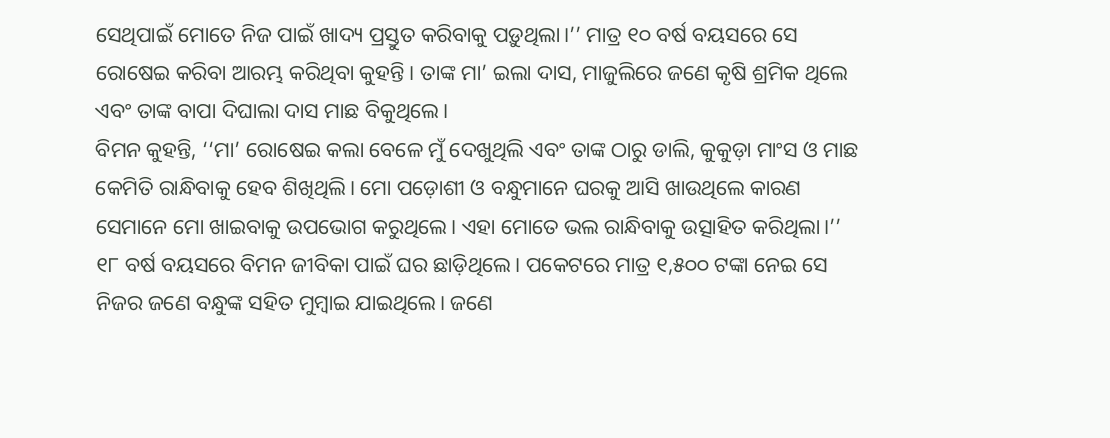ସେଥିପାଇଁ ମୋତେ ନିଜ ପାଇଁ ଖାଦ୍ୟ ପ୍ରସ୍ତୁତ କରିବାକୁ ପଡ଼ୁଥିଲା।’’ ମାତ୍ର ୧୦ ବର୍ଷ ବୟସରେ ସେ ରୋଷେଇ କରିବା ଆରମ୍ଭ କରିଥିବା କୁହନ୍ତି। ତାଙ୍କ ମା’ ଇଲା ଦାସ, ମାଜୁଲିରେ ଜଣେ କୃଷି ଶ୍ରମିକ ଥିଲେ ଏବଂ ତାଙ୍କ ବାପା ଦିଘାଲା ଦାସ ମାଛ ବିକୁଥିଲେ।
ବିମନ କୁହନ୍ତି, ‘‘ମା’ ରୋଷେଇ କଲା ବେଳେ ମୁଁ ଦେଖୁଥିଲି ଏବଂ ତାଙ୍କ ଠାରୁ ଡାଲି, କୁକୁଡ଼ା ମାଂସ ଓ ମାଛ କେମିତି ରାନ୍ଧିବାକୁ ହେବ ଶିଖିଥିଲି। ମୋ ପଡ଼ୋଶୀ ଓ ବନ୍ଧୁମାନେ ଘରକୁ ଆସି ଖାଉଥିଲେ କାରଣ ସେମାନେ ମୋ ଖାଇବାକୁ ଉପଭୋଗ କରୁଥିଲେ। ଏହା ମୋତେ ଭଲ ରାନ୍ଧିବାକୁ ଉତ୍ସାହିତ କରିଥିଲା।’’
୧୮ ବର୍ଷ ବୟସରେ ବିମନ ଜୀବିକା ପାଇଁ ଘର ଛାଡ଼ିଥିଲେ। ପକେଟରେ ମାତ୍ର ୧,୫୦୦ ଟଙ୍କା ନେଇ ସେ ନିଜର ଜଣେ ବନ୍ଧୁଙ୍କ ସହିତ ମୁମ୍ବାଇ ଯାଇଥିଲେ। ଜଣେ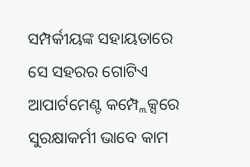ସମ୍ପର୍କୀୟଙ୍କ ସହାୟତାରେ ସେ ସହରର ଗୋଟିଏ ଆପାର୍ଟମେଣ୍ଟ କମ୍ପ୍ଲେକ୍ସରେ ସୁରକ୍ଷାକର୍ମୀ ଭାବେ କାମ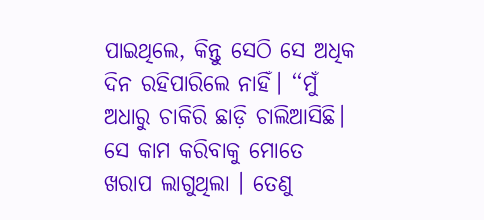ପାଇଥିଲେ, କିନ୍ତୁ ସେଠି ସେ ଅଧିକ ଦିନ ରହିପାରିଲେ ନାହିଁ। ‘‘ମୁଁ ଅଧାରୁ ଚାକିରି ଛାଡ଼ି ଚାଲିଆସିଛି। ସେ କାମ କରିବାକୁ ମୋତେ ଖରାପ ଲାଗୁଥିଲା । ତେଣୁ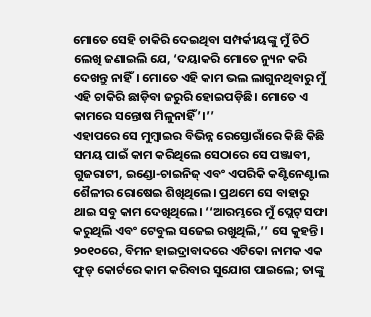ମୋତେ ସେହି ଚାକିରି ଦେଇଥିବା ସମ୍ପର୍କୀୟଙ୍କୁ ମୁଁ ଚିଠି ଲେଖି ଜଣାଇଲି ଯେ, ‘ଦୟାକରି ମୋତେ ନ୍ୟୁନ କରି ଦେଖନ୍ତୁ ନାହିଁ। ମୋତେ ଏହି କାମ ଭଲ ଲାଗୁନଥିବାରୁ ମୁଁ ଏହି ଚାକିରି ଛାଡ଼ିବା ଜରୁରି ହୋଇପଡ଼ିଛି। ମୋତେ ଏ କାମରେ ସନ୍ତୋଷ ମିଳୁନାହିଁ’।’’
ଏହାପରେ ସେ ମୁମ୍ବାଇର ବିଭିନ୍ନ ରେସ୍ତୋରାଁରେ କିଛି କିଛି ସମୟ ପାଇଁ କାମ କରିଥିଲେ ସେଠାରେ ସେ ପଞ୍ଜାବୀ, ଗୁଜରାଟୀ, ଇଣ୍ଡୋ-ଚାଇନିଜ୍ ଏବଂ ଏପରିକି କଣ୍ଟିନେଣ୍ଟାଲ ଶୈଳୀର ରୋଷେଇ ଶିଖିଥିଲେ। ପ୍ରଥମେ ସେ ବାହାରୁ ଥାଇ ସବୁ କାମ ଦେଖିଥିଲେ। ‘‘ଆରମ୍ଭରେ ମୁଁ ପ୍ଲେଟ୍ ସଫା କରୁଥିଲି ଏବଂ ଟେବୁଲ ସଜେଇ ରଖୁଥିଲି,’’ ସେ କୁହନ୍ତି। ୨୦୧୦ରେ, ବିମନ ହାଇଦ୍ରାବାଦରେ ଏଟିକୋ ନାମକ ଏକ ଫୁଡ୍ କୋର୍ଟରେ କାମ କରିବାର ସୁଯୋଗ ପାଇଲେ; ତାଙ୍କୁ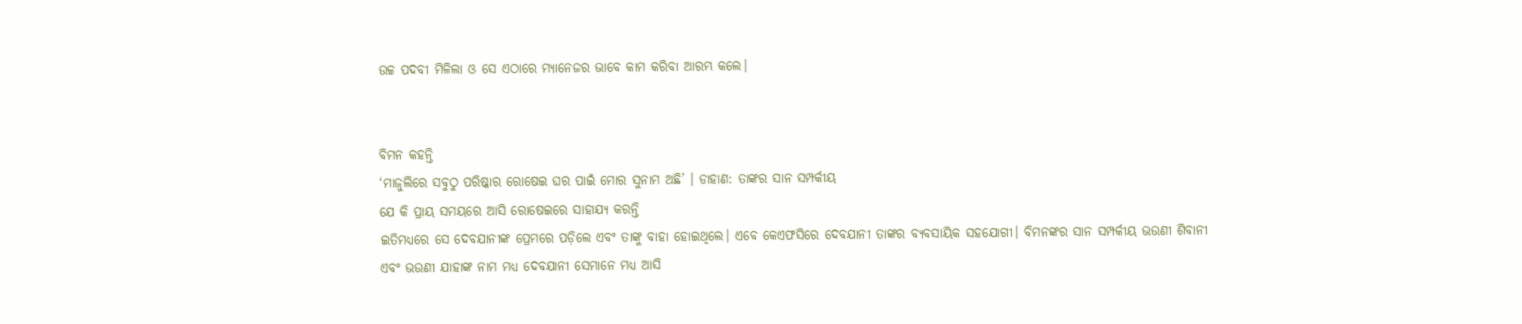ଉଚ୍ଚ ପଦବୀ ମିଳିଲା ଓ ସେ ଏଠାରେ ମ୍ୟାନେଜର ଭାବେ କାମ କରିବା ଆରମ୍ଭ କଲେ।


ବିମନ କହନ୍ତି
‘ମାଜୁଲିରେ ସବୁଠୁ ପରିଷ୍କାର ରୋଷେଇ ଘର ପାଇଁ ମୋର ସୁନାମ ଅଛି’ । ଡାହାଣ: ତାଙ୍କର ସାନ ସମ୍ପର୍କୀୟ
ଯେ କି ପ୍ରାୟ ସମୟରେ ଆସି ରୋଷେଇରେ ସାହାଯ୍ୟ କରନ୍ତି
ଇତିମଧ୍ୟରେ ସେ ଦେବଯାନୀଙ୍କ ପ୍ରେମରେ ପଡ଼ିଲେ ଏବଂ ତାଙ୍କୁ ବାହା ହୋଇଥିଲେ। ଏବେ କେଏଫସିରେ ଦେବଯାନୀ ତାଙ୍କର ବ୍ୟବସାୟିକ ସହଯୋଗୀ। ବିମନଙ୍କର ସାନ ସମ୍ପର୍କୀୟ ଭଉଣୀ ଶିବାନୀ ଏବଂ ଭଉଣୀ ଯାହାଙ୍କ ନାମ ମଧ୍ୟ ଦେବଯାନୀ ସେମାନେ ମଧ୍ୟ ଆସି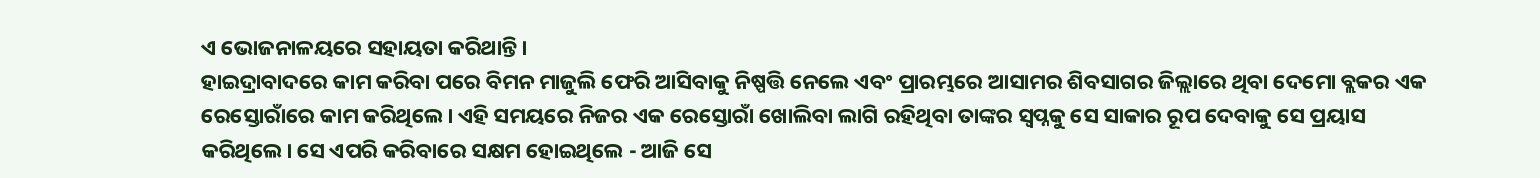ଏ ଭୋଜନାଳୟରେ ସହାୟତା କରିଥାନ୍ତି।
ହାଇଦ୍ରାବାଦରେ କାମ କରିବା ପରେ ବିମନ ମାଜୁଲି ଫେରି ଆସିବାକୁ ନିଷ୍ପତ୍ତି ନେଲେ ଏବଂ ପ୍ରାରମ୍ଭରେ ଆସାମର ଶିବସାଗର ଜିଲ୍ଲାରେ ଥିବା ଦେମୋ ବ୍ଲକର ଏକ ରେସ୍ତୋରାଁରେ କାମ କରିଥିଲେ। ଏହି ସମୟରେ ନିଜର ଏକ ରେସ୍ତୋରାଁ ଖୋଲିବା ଲାଗି ରହିଥିବା ତାଙ୍କର ସ୍ୱପ୍ନକୁ ସେ ସାକାର ରୂପ ଦେବାକୁ ସେ ପ୍ରୟାସ କରିଥିଲେ। ସେ ଏପରି କରିବାରେ ସକ୍ଷମ ହୋଇଥିଲେ - ଆଜି ସେ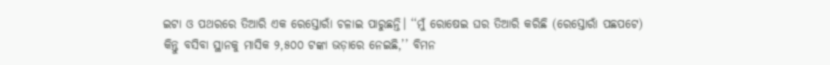ଇଟା ଓ ପଥରରେ ତିଆରି ଏକ ରେସ୍ତୋରାଁ ଚଳାଇ ପାରୁଛନ୍ତି। ‘‘ମୁଁ ରୋଷେଇ ଘର ତିଆରି କରିଛି (ରେସ୍ତୋରାଁ ପଛପଟେ) କିନ୍ତୁ ବସିବା ସ୍ଥାନକୁ ମାସିକ ୨,୫୦୦ ଟଙ୍କା ଭଡ଼ାରେ ନେଇଛି,’’ ବିମନ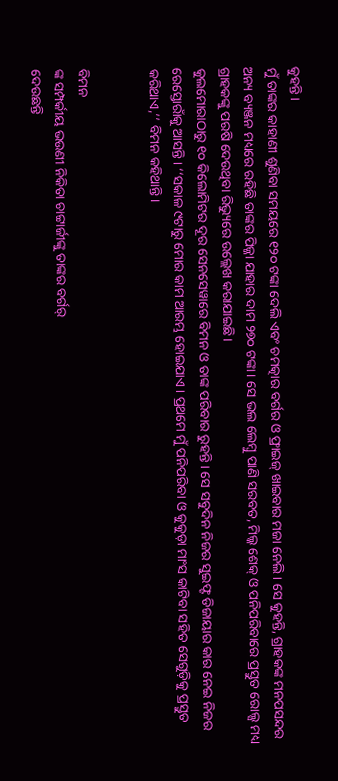କୁହନ୍ତି।
ମୁଁ ତାଙ୍କର କାହାଣୀ ଶୁଣିବା ସମୟରେ ୧୨୦ ଟଙ୍କା ଦେଲି ଏବଂ ଚମତ୍କାର ବର୍ଗର ଓ ଫ୍ରାଇଜ୍ ଖାଇବାର ମଜା ନେଲି। ସେ କୁହନ୍ତି, ଗ୍ରାହକଙ୍କ ମନପସନ୍ଦର ଅନ୍ୟ ବ୍ୟଞ୍ଜନ ମଧ୍ୟରେ ରହିଛି ତାଙ୍କର ପିଜ୍ଜା ଯାହାର ଦାମ ୨୭୦ ଟଙ୍କା। ସେ ଭଲ ଲେମ୍ବୁ ପାଣି ସରବତ, ମିଲ୍କ ଶେକ୍ ଓ ପନିପରିବାରେ ପ୍ରସ୍ତୁତ ରୋଲ୍ସ ମଧ୍ୟ ଗ୍ରାହକଙ୍କୁ ପରଷି ଦେଉଥିବା ରିଭ୍ୟୁରେ ଉଲ୍ଲେଖ କରାଯାଇଛି।
କୁଲମୋରାଠାରୁ ୧୦ କିଲୋମିଟର ଦୂର ସେନସେୱାରେ ବିମନ ଓ ତାଙ୍କ ପରିବାର ରୁହନ୍ତି। ସେ ସବୁଦିନ ନିଜର ସୁଇଫ୍ଟ ଡିଜାୟାର କାର ନେଇ ନିଜର ରେସ୍ତୋରାଁକୁ ଆସନ୍ତି। ‘‘ସକାଳ ୯ଟାରୁ ମୋର କାମ ଆରମ୍ଭ ହୋଇଯାଏ। ପ୍ରଥମେ ମୁଁ ପନିପରିବା ଓ କୁକୁଡ଼ା ମାଂସ କାଟିବା ସହିତ ସେଗୁଡ଼ିକୁ ପ୍ରସ୍ତୁତ କରିଥାଏ,’’ ବିମନ କହିଥାନ୍ତି।


ବିମନ
ଙ୍କ ସମ୍ପର୍କୀୟ ଭଉଣୀ ନିକିତା ଚାଟ୍ଟାର୍ଜୀଙ୍କୁ ତାଙ୍କର ବର୍ଗର୍
ଦେଉଛନ୍ତି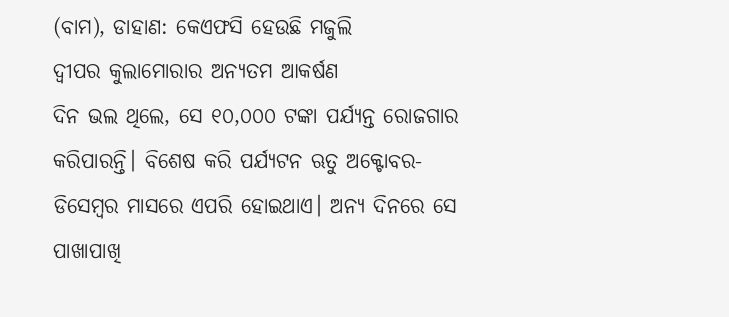(ବାମ), ଡାହାଣ: କେଏଫସି ହେଉଛି ମଜୁଲି
ଦ୍ୱୀପର କୁଲାମୋରାର ଅନ୍ୟତମ ଆକର୍ଷଣ
ଦିନ ଭଲ ଥିଲେ, ସେ ୧୦,୦୦୦ ଟଙ୍କା ପର୍ଯ୍ୟନ୍ତ ରୋଜଗାର କରିପାରନ୍ତି। ବିଶେଷ କରି ପର୍ଯ୍ୟଟନ ଋତୁ ଅକ୍ଟୋବର-ଡିସେମ୍ବର ମାସରେ ଏପରି ହୋଇଥାଏ। ଅନ୍ୟ ଦିନରେ ସେ ପାଖାପାଖି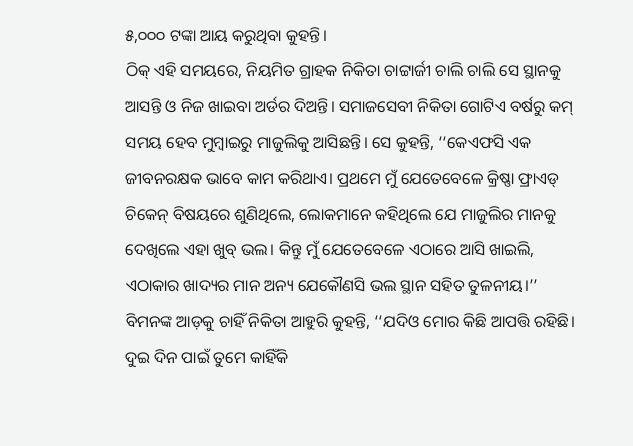୫,୦୦୦ ଟଙ୍କା ଆୟ କରୁଥିବା କୁହନ୍ତି।
ଠିକ୍ ଏହି ସମୟରେ, ନିୟମିତ ଗ୍ରାହକ ନିକିତା ଚାଟ୍ଟାର୍ଜୀ ଚାଲି ଚାଲି ସେ ସ୍ଥାନକୁ ଆସନ୍ତି ଓ ନିଜ ଖାଇବା ଅର୍ଡର ଦିଅନ୍ତି। ସମାଜସେବୀ ନିକିତା ଗୋଟିଏ ବର୍ଷରୁ କମ୍ ସମୟ ହେବ ମୁମ୍ବାଇରୁ ମାଜୁଲିକୁ ଆସିଛନ୍ତି। ସେ କୁହନ୍ତି, ‘‘କେଏଫସି ଏକ ଜୀବନରକ୍ଷକ ଭାବେ କାମ କରିଥାଏ। ପ୍ରଥମେ ମୁଁ ଯେତେବେଳେ କ୍ରିଷ୍ଣା ଫ୍ରାଏଡ୍ ଚିକେନ୍ ବିଷୟରେ ଶୁଣିଥିଲେ, ଲୋକମାନେ କହିଥିଲେ ଯେ ମାଜୁଲିର ମାନକୁ ଦେଖିଲେ ଏହା ଖୁବ୍ ଭଲ। କିନ୍ତୁ ମୁଁ ଯେତେବେଳେ ଏଠାରେ ଆସି ଖାଇଲି, ଏଠାକାର ଖାଦ୍ୟର ମାନ ଅନ୍ୟ ଯେକୌଣସି ଭଲ ସ୍ଥାନ ସହିତ ତୁଳନୀୟ।’’
ବିମନଙ୍କ ଆଡ଼କୁ ଚାହିଁ ନିକିତା ଆହୁରି କୁହନ୍ତି, ‘‘ଯଦିଓ ମୋର କିଛି ଆପତ୍ତି ରହିଛି। ଦୁଇ ଦିନ ପାଇଁ ତୁମେ କାହିଁକି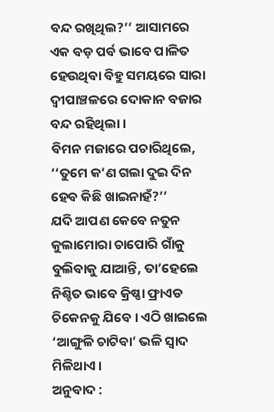ବନ୍ଦ ରଖିଥିଲ?’’ ଆସାମରେ ଏକ ବଡ଼ ପର୍ବ ଭାବେ ପାଳିତ ହେଉଥିବା ବିହୁ ସମୟରେ ସାରା ଦ୍ୱୀପାଞ୍ଚଳରେ ଦୋକାନ ବଜାର ବନ୍ଦ ରହିଥିଲା।
ବିମନ ମଜାରେ ପଚାରିଥିଲେ, ‘‘ତୁମେ କ’ଣ ଗଲା ଦୁଇ ଦିନ ହେବ କିଛି ଖାଇନାହଁ?’’
ଯଦି ଆପଣ କେବେ ନତୁନ କୁଲାମୋରା ଚାପୋରି ଗାଁକୁ ବୁଲିବାକୁ ଯାଆନ୍ତି, ତା’ହେଲେ ନିଶ୍ଚିତ ଭାବେ କ୍ରିଷ୍ଣା ଫ୍ରାଏଡ ଚିକେନକୁ ଯିବେ। ଏଠି ଖାଇଲେ ‘ଆଙ୍ଗୁଳି ଚାଟିବା’ ଭଳି ସ୍ୱାଦ ମିଳିଥାଏ।
ଅନୁବାଦ :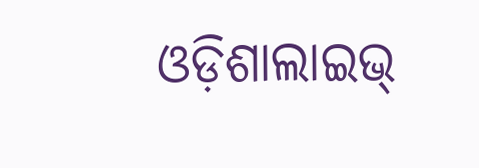ଓଡ଼ିଶାଲାଇଭ୍